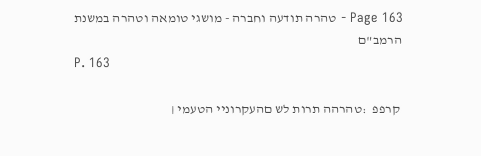Page 163 - טהרה תודעה וחברה - מושגי טומאה וטהרה במשנת הרמב"ם
P. 163

 קרפפ  :טהרהה תרות לש םהעקרוניי הטעמי ׀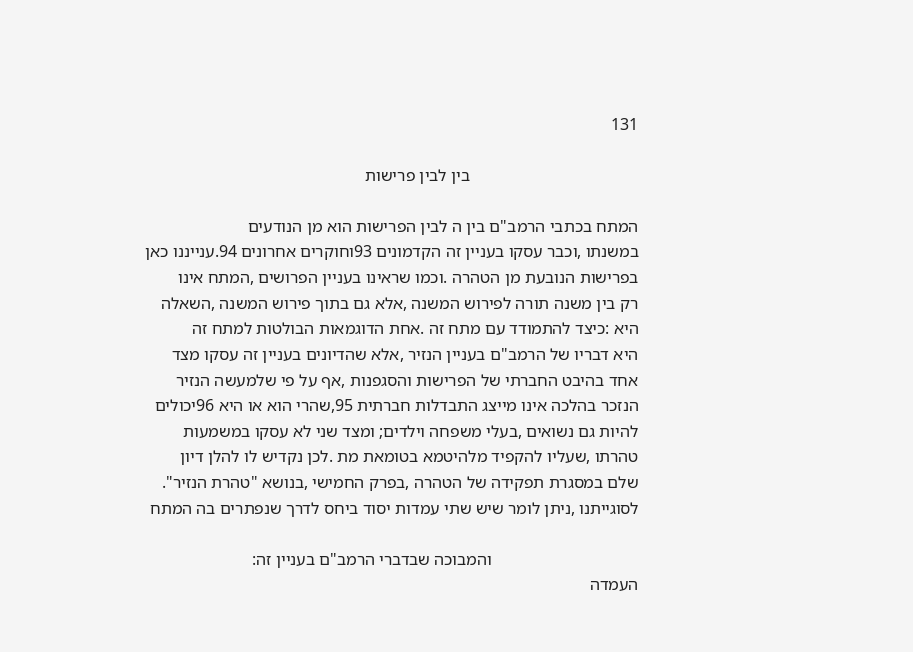131

                                       בין לבין פרישות

המתח בכתבי הרמב"ם בין ה לבין הפרישות הוא מן הנודעים
במשנתו ,וכבר עסקו בעניין זה הקדמונים 93וחוקרים אחרונים 94.ענייננו כאן
בפרישות הנובעת מן הטהרה .וכמו שראינו בעניין הפרושים ,המתח אינו
רק בין משנה תורה לפירוש המשנה ,אלא גם בתוך פירוש המשנה ,השאלה
היא :כיצד להתמודד עם מתח זה .אחת הדוגמאות הבולטות למתח זה
היא דבריו של הרמב"ם בעניין הנזיר ,אלא שהדיונים בעניין זה עסקו מצד
אחד בהיבט החברתי של הפרישות והסגפנות ,אף על פי שלמעשה הנזיר
הנזכר בהלכה אינו מייצג התבדלות חברתית 95,שהרי הוא או היא 96יכולים
להיות גם נשואים ,בעלי משפחה וילדים; ומצד שני לא עסקו במשמעות
טהרתו ,שעליו להקפיד מלהיטמא בטומאת מת .לכן נקדיש לו להלן דיון
שלם במסגרת תפקידה של הטהרה ,בפרק החמישי ,בנושא "טהרת הנזיר".
לסוגייתנו ,ניתן לומר שיש שתי עמדות יסוד ביחס לדרך שנפתרים בה המתח

                                  והמבוכה שבדברי הרמב"ם בעניין זה:
העמדה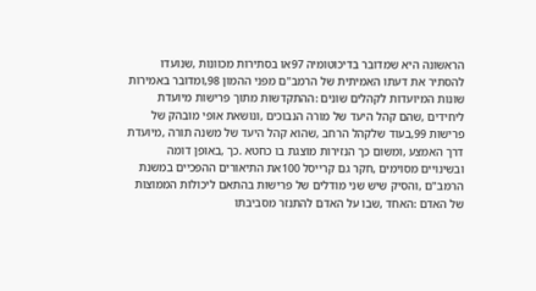הראשונה היא שמדובר בדיכוטומיה 97או בסתירות מכוונות ,שנועדו
להסתיר את דעתו האמיתית של הרמב"ם מפני ההמון 98,ומדובר באמירות
שונות המיועדות לקהלים שונים :ההתקדשות מתוך פרישות מיועדת
ליחידים ,שהם קהל היעד של מורה הנבוכים ,ונושאת אופי מובהק של
פרישות 99,בעוד שלקהל הרחב ,שהוא קהל היעד של משנה תורה ,מיועדת
דרך האמצע ,ומשום כך הנזירות מוצגת בו כחטא .כך ,באופן דומה
ובשינויים מסוימים ,חקר גם קרייסל 100את התיאורים ההפכיים במשנת
הרמב"ם ,והסיק שיש שני מודלים של פרישות בהתאם ליכולות הממוצות
של האדם :האחד ,שבו על האדם להתנזר מסביבתו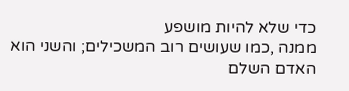כדי שלא להיות מושפע
ממנה ,כמו שעושים רוב המשכילים; והשני הוא האדם השלם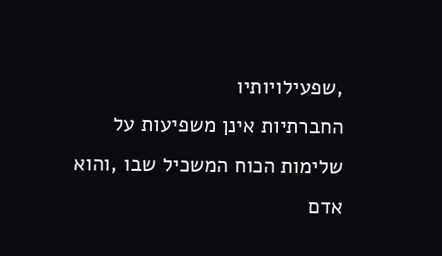,שפעילויותיו
החברתיות אינן משפיעות על שלימות הכוח המשכיל שבו ,והוא אדם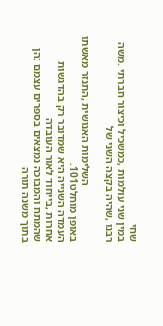שחי
במין שני עולמות ,כמשכיל וכיצור חברתי .משה רבנו ,שהיה בקצה השני של

                     השלימות האנושית ,התנזר מאשתו באופן מוחלט101.
העמדה השנייה היא שמדובר רק בהדגשות אחרות ,בייחוד לאור העובדה
שהמתח והמבוכה נמצאים בספרים עצמם :הן בתוך משנה תורה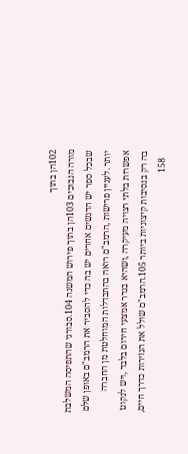102הן בתוך
מורה הנבוכים 103הן בתוך פירוש המשנה 104.סבורני שהתפיסה המשלבת
שבכל ספר יש הדגשים אחרים יש בה כדי להסביר את הרמב"ם באופן שלם
יותר .לעניין פרישות ,הרמב"ם רואה בהתבדלות המוחלטת מן החברה
אפשרות בלתי רצויה מעיקרה ,ושהיא בגדר אמצעי חירום בלבד ,ויש לנקוט
בה רק בנסיבות קיצוניות ביותר 105.הרמב"ם שולל את הנזירות כדרך חיים,
   158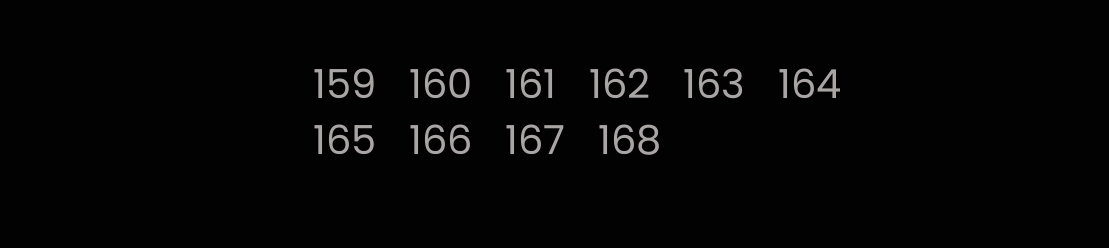159   160   161   162   163   164   165   166   167   168